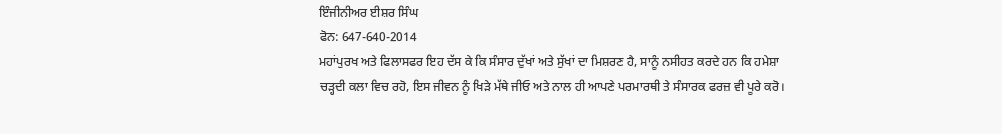ਇੰਜੀਨੀਅਰ ਈਸ਼ਰ ਸਿੰਘ
ਫੋਨ: 647-640-2014
ਮਹਾਂਪੁਰਖ ਅਤੇ ਫਿਲਾਸਫਰ ਇਹ ਦੱਸ ਕੇ ਕਿ ਸੰਸਾਰ ਦੁੱਖਾਂ ਅਤੇ ਸੁੱਖਾਂ ਦਾ ਮਿਸ਼ਰਣ ਹੈ, ਸਾਨੂੰ ਨਸੀਹਤ ਕਰਦੇ ਹਨ ਕਿ ਹਮੇਸ਼ਾ ਚੜ੍ਹਦੀ ਕਲਾ ਵਿਚ ਰਹੋ, ਇਸ ਜੀਵਨ ਨੂੰ ਖਿੜੇ ਮੱਥੇ ਜੀਓ ਅਤੇ ਨਾਲ ਹੀ ਆਪਣੇ ਪਰਮਾਰਥੀ ਤੇ ਸੰਸਾਰਕ ਫਰਜ਼ ਵੀ ਪੂਰੇ ਕਰੋ।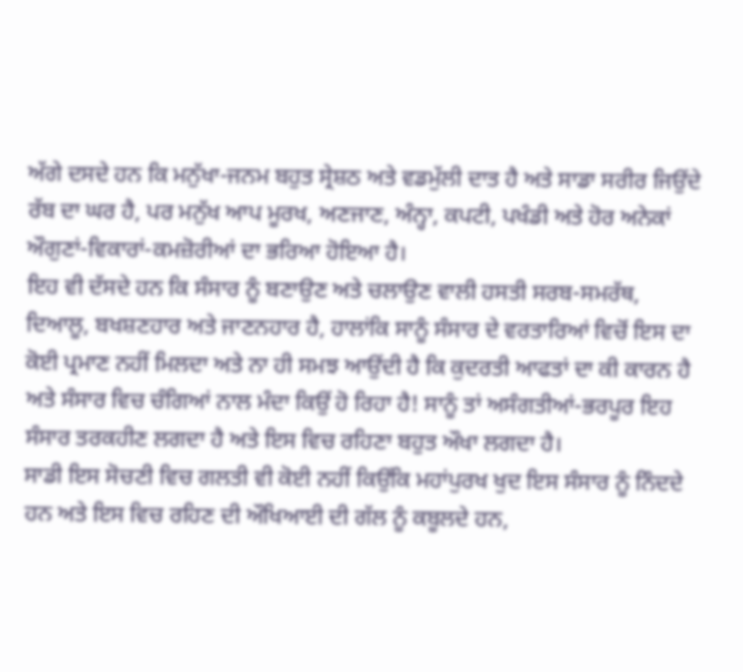ਅੱਗੇ ਦਸਦੇ ਹਨ ਕਿ ਮਨੁੱਖਾ-ਜਨਮ ਬਹੁਤ ਸ੍ਰੇਸ਼ਠ ਅਤੇ ਵਡਮੁੱਲੀ ਦਾਤ ਹੈ ਅਤੇ ਸਾਡਾ ਸਰੀਰ ਜਿਉਂਦੇ ਰੱਬ ਦਾ ਘਰ ਹੈ, ਪਰ ਮਨੁੱਖ ਆਪ ਮੂਰਖ, ਅਣਜਾਣ, ਅੰਨ੍ਹਾ, ਕਪਟੀ, ਪਖੰਡੀ ਅਤੇ ਹੋਰ ਅਨੇਕਾਂ ਔਗੁਣਾਂ-ਵਿਕਾਰਾਂ-ਕਮਜ਼ੋਰੀਆਂ ਦਾ ਭਰਿਆ ਹੋਇਆ ਹੈ।
ਇਹ ਵੀ ਦੱਸਦੇ ਹਨ ਕਿ ਸੰਸਾਰ ਨੂੰ ਬਣਾਉਣ ਅਤੇ ਚਲਾਉਣ ਵਾਲੀ ਹਸਤੀ ਸਰਬ-ਸਮਰੱਥ, ਦਿਆਲੂ, ਬਖਸ਼ਣਹਾਰ ਅਤੇ ਜਾਣਨਹਾਰ ਹੈ, ਹਾਲਾਂਕਿ ਸਾਨੂੰ ਸੰਸਾਰ ਦੇ ਵਰਤਾਰਿਆਂ ਵਿਚੋਂ ਇਸ ਦਾ ਕੋਈ ਪ੍ਰਮਾਣ ਨਹੀਂ ਮਿਲਦਾ ਅਤੇ ਨਾ ਹੀ ਸਮਝ ਆਉਂਦੀ ਹੈ ਕਿ ਕੁਦਰਤੀ ਆਫਤਾਂ ਦਾ ਕੀ ਕਾਰਨ ਹੈ ਅਤੇ ਸੰਸਾਰ ਵਿਚ ਚੰਗਿਆਂ ਨਾਲ ਮੰਦਾ ਕਿਉਂ ਹੋ ਰਿਹਾ ਹੈ! ਸਾਨੂੰ ਤਾਂ ਅਸੰਗਤੀਆਂ-ਭਰਪੂਰ ਇਹ ਸੰਸਾਰ ਤਰਕਹੀਣ ਲਗਦਾ ਹੈ ਅਤੇ ਇਸ ਵਿਚ ਰਹਿਣਾ ਬਹੁਤ ਔਖਾ ਲਗਦਾ ਹੈ।
ਸਾਡੀ ਇਸ ਸੋਚਣੀ ਵਿਚ ਗਲਤੀ ਵੀ ਕੋਈ ਨਹੀਂ ਕਿਉਂਕਿ ਮਹਾਂਪੁਰਖ ਖੁਦ ਇਸ ਸੰਸਾਰ ਨੂੰ ਨਿੰਦਦੇ ਹਨ ਅਤੇ ਇਸ ਵਿਚ ਰਹਿਣ ਦੀ ਔਖਿਆਈ ਦੀ ਗੱਲ ਨੂੰ ਕਬੂਲਦੇ ਹਨ,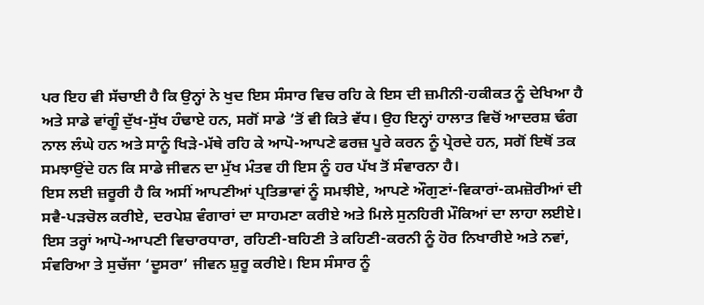ਪਰ ਇਹ ਵੀ ਸੱਚਾਈ ਹੈ ਕਿ ਉਨ੍ਹਾਂ ਨੇ ਖੁਦ ਇਸ ਸੰਸਾਰ ਵਿਚ ਰਹਿ ਕੇ ਇਸ ਦੀ ਜ਼ਮੀਨੀ-ਹਕੀਕਤ ਨੂੰ ਦੇਖਿਆ ਹੈ ਅਤੇ ਸਾਡੇ ਵਾਂਗੂੰ ਦੁੱਖ-ਸੁੱਖ ਹੰਢਾਏ ਹਨ, ਸਗੋਂ ਸਾਡੇ ’ਤੋਂ ਵੀ ਕਿਤੇ ਵੱਧ। ਉਹ ਇਨ੍ਹਾਂ ਹਾਲਾਤ ਵਿਚੋਂ ਆਦਰਸ਼ ਢੰਗ ਨਾਲ ਲੰਘੇ ਹਨ ਅਤੇ ਸਾਨੂੰ ਖਿੜੇ-ਮੱਥੇ ਰਹਿ ਕੇ ਆਪੋ-ਆਪਣੇ ਫਰਜ਼ ਪੂਰੇ ਕਰਨ ਨੂੰ ਪ੍ਰੇਰਦੇ ਹਨ, ਸਗੋਂ ਇਥੋਂ ਤਕ ਸਮਝਾਉਂਦੇ ਹਨ ਕਿ ਸਾਡੇ ਜੀਵਨ ਦਾ ਮੁੱਖ ਮੰਤਵ ਹੀ ਇਸ ਨੂੰ ਹਰ ਪੱਖ ਤੋਂ ਸੰਵਾਰਨਾ ਹੈ।
ਇਸ ਲਈ ਜ਼ਰੂਰੀ ਹੈ ਕਿ ਅਸੀਂ ਆਪਣੀਆਂ ਪ੍ਰਤਿਭਾਵਾਂ ਨੂੰ ਸਮਝੀਏ, ਆਪਣੇ ਔਗੁਣਾਂ-ਵਿਕਾਰਾਂ-ਕਮਜ਼ੋਰੀਆਂ ਦੀ ਸਵੈ-ਪੜਚੋਲ ਕਰੀਏ, ਦਰਪੇਸ਼ ਵੰਗਾਰਾਂ ਦਾ ਸਾਹਮਣਾ ਕਰੀਏ ਅਤੇ ਮਿਲੇ ਸੁਨਹਿਰੀ ਮੌਕਿਆਂ ਦਾ ਲਾਹਾ ਲਈਏ। ਇਸ ਤਰ੍ਹਾਂ ਆਪੋ-ਆਪਣੀ ਵਿਚਾਰਧਾਰਾ, ਰਹਿਣੀ-ਬਹਿਣੀ ਤੇ ਕਹਿਣੀ-ਕਰਨੀ ਨੂੰ ਹੋਰ ਨਿਖਾਰੀਏ ਅਤੇ ਨਵਾਂ, ਸੰਵਰਿਆ ਤੇ ਸੁਚੱਜਾ ‘ਦੂਸਰਾ’ ਜੀਵਨ ਸ਼ੁਰੂ ਕਰੀਏ। ਇਸ ਸੰਸਾਰ ਨੂੰ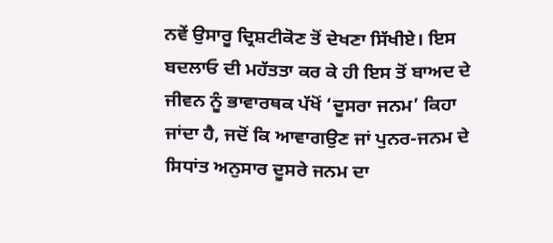ਨਵੇਂ ਉਸਾਰੂ ਦ੍ਰਿਸ਼ਟੀਕੋਣ ਤੋਂ ਦੇਖਣਾ ਸਿੱਖੀਏ। ਇਸ ਬਦਲਾਓ ਦੀ ਮਹੱਤਤਾ ਕਰ ਕੇ ਹੀ ਇਸ ਤੋਂ ਬਾਅਦ ਦੇ ਜੀਵਨ ਨੂੰ ਭਾਵਾਰਥਕ ਪੱਖੋਂ ‘ਦੂਸਰਾ ਜਨਮ’ ਕਿਹਾ ਜਾਂਦਾ ਹੈ, ਜਦੋਂ ਕਿ ਆਵਾਗਉਣ ਜਾਂ ਪੁਨਰ-ਜਨਮ ਦੇ ਸਿਧਾਂਤ ਅਨੁਸਾਰ ਦੂਸਰੇ ਜਨਮ ਦਾ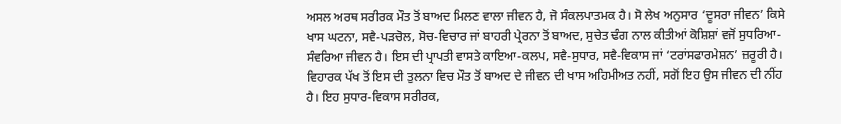ਅਸਲ ਅਰਥ ਸਰੀਰਕ ਮੌਤ ਤੋਂ ਬਾਅਦ ਮਿਲਣ ਵਾਲਾ ਜੀਵਨ ਹੈ, ਜੋ ਸੰਕਲਪਾਤਮਕ ਹੈ। ਸੋ ਲੇਖ ਅਨੁਸਾਰ ‘ਦੂਸਰਾ ਜੀਵਨ’ ਕਿਸੇ ਖਾਸ ਘਟਨਾ, ਸਵੈ-ਪੜਚੋਲ, ਸੋਚ-ਵਿਚਾਰ ਜਾਂ ਬਾਹਰੀ ਪ੍ਰੇਰਨਾ ਤੋਂ ਬਾਅਦ, ਸੁਚੇਤ ਢੰਗ ਨਾਲ ਕੀਤੀਆਂ ਕੋਸ਼ਿਸ਼ਾਂ ਵਜੋਂ ਸੁਧਰਿਆ-ਸੰਵਰਿਆ ਜੀਵਨ ਹੈ। ਇਸ ਦੀ ਪ੍ਰਾਪਤੀ ਵਾਸਤੇ ਕਾਇਆ-ਕਲਪ, ਸਵੈ-ਸੁਧਾਰ, ਸਵੈ-ਵਿਕਾਸ ਜਾਂ ‘ਟਰਾਂਸਫਾਰਮੇਸ਼ਨ’ ਜ਼ਰੂਰੀ ਹੈ। ਵਿਹਾਰਕ ਪੱਖ ਤੋਂ ਇਸ ਦੀ ਤੁਲਨਾ ਵਿਚ ਮੌਤ ਤੋਂ ਬਾਅਦ ਦੇ ਜੀਵਨ ਦੀ ਖਾਸ ਅਹਿਮੀਅਤ ਨਹੀਂ, ਸਗੋਂ ਇਹ ਉਸ ਜੀਵਨ ਦੀ ਨੀਂਹ ਹੈ। ਇਹ ਸੁਧਾਰ-ਵਿਕਾਸ ਸਰੀਰਕ,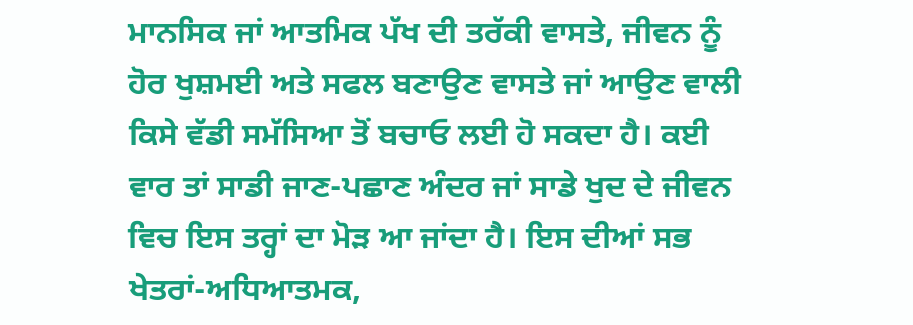ਮਾਨਸਿਕ ਜਾਂ ਆਤਮਿਕ ਪੱਖ ਦੀ ਤਰੱਕੀ ਵਾਸਤੇ, ਜੀਵਨ ਨੂੰ ਹੋਰ ਖੁਸ਼ਮਈ ਅਤੇ ਸਫਲ ਬਣਾਉਣ ਵਾਸਤੇ ਜਾਂ ਆਉਣ ਵਾਲੀ ਕਿਸੇ ਵੱਡੀ ਸਮੱਸਿਆ ਤੋਂ ਬਚਾਓ ਲਈ ਹੋ ਸਕਦਾ ਹੈ। ਕਈ ਵਾਰ ਤਾਂ ਸਾਡੀ ਜਾਣ-ਪਛਾਣ ਅੰਦਰ ਜਾਂ ਸਾਡੇ ਖੁਦ ਦੇ ਜੀਵਨ ਵਿਚ ਇਸ ਤਰ੍ਹਾਂ ਦਾ ਮੋੜ ਆ ਜਾਂਦਾ ਹੈ। ਇਸ ਦੀਆਂ ਸਭ ਖੇਤਰਾਂ-ਅਧਿਆਤਮਕ,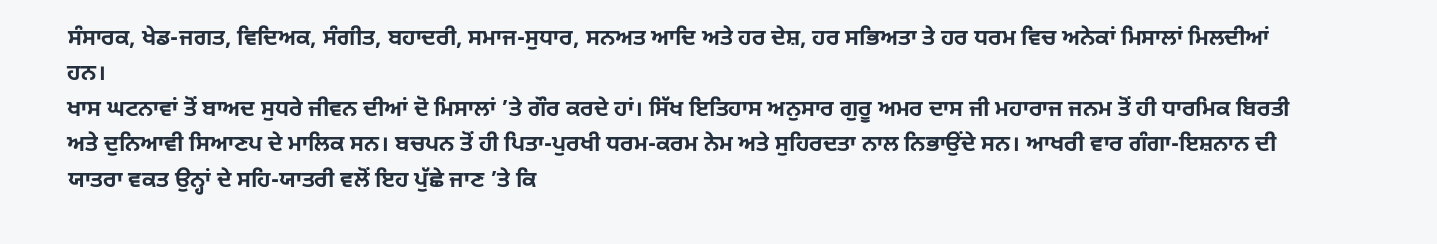ਸੰਸਾਰਕ, ਖੇਡ-ਜਗਤ, ਵਿਦਿਅਕ, ਸੰਗੀਤ, ਬਹਾਦਰੀ, ਸਮਾਜ-ਸੁਧਾਰ, ਸਨਅਤ ਆਦਿ ਅਤੇ ਹਰ ਦੇਸ਼, ਹਰ ਸਭਿਅਤਾ ਤੇ ਹਰ ਧਰਮ ਵਿਚ ਅਨੇਕਾਂ ਮਿਸਾਲਾਂ ਮਿਲਦੀਆਂ ਹਨ।
ਖਾਸ ਘਟਨਾਵਾਂ ਤੋਂ ਬਾਅਦ ਸੁਧਰੇ ਜੀਵਨ ਦੀਆਂ ਦੋ ਮਿਸਾਲਾਂ ’ਤੇ ਗੌਰ ਕਰਦੇ ਹਾਂ। ਸਿੱਖ ਇਤਿਹਾਸ ਅਨੁਸਾਰ ਗੁਰੂ ਅਮਰ ਦਾਸ ਜੀ ਮਹਾਰਾਜ ਜਨਮ ਤੋਂ ਹੀ ਧਾਰਮਿਕ ਬਿਰਤੀ ਅਤੇ ਦੁਨਿਆਵੀ ਸਿਆਣਪ ਦੇ ਮਾਲਿਕ ਸਨ। ਬਚਪਨ ਤੋਂ ਹੀ ਪਿਤਾ-ਪੁਰਖੀ ਧਰਮ-ਕਰਮ ਨੇਮ ਅਤੇ ਸੁਹਿਰਦਤਾ ਨਾਲ ਨਿਭਾਉਂਦੇ ਸਨ। ਆਖਰੀ ਵਾਰ ਗੰਗਾ-ਇਸ਼ਨਾਨ ਦੀ ਯਾਤਰਾ ਵਕਤ ਉਨ੍ਹਾਂ ਦੇ ਸਹਿ-ਯਾਤਰੀ ਵਲੋਂ ਇਹ ਪੁੱਛੇ ਜਾਣ ’ਤੇ ਕਿ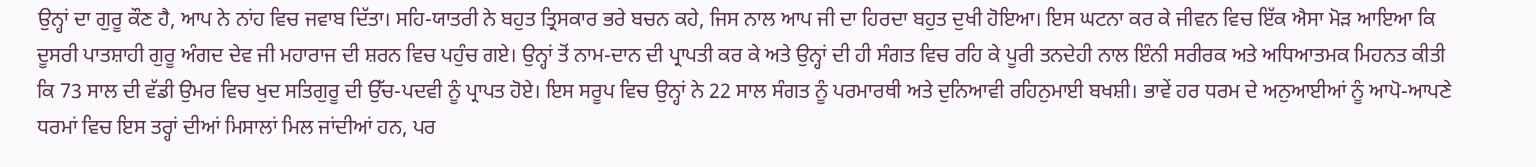ਉਨ੍ਹਾਂ ਦਾ ਗੁਰੂ ਕੌਣ ਹੈ, ਆਪ ਨੇ ਨਾਂਹ ਵਿਚ ਜਵਾਬ ਦਿੱਤਾ। ਸਹਿ-ਯਾਤਰੀ ਨੇ ਬਹੁਤ ਤ੍ਰਿਸਕਾਰ ਭਰੇ ਬਚਨ ਕਹੇ, ਜਿਸ ਨਾਲ ਆਪ ਜੀ ਦਾ ਹਿਰਦਾ ਬਹੁਤ ਦੁਖੀ ਹੋਇਆ। ਇਸ ਘਟਨਾ ਕਰ ਕੇ ਜੀਵਨ ਵਿਚ ਇੱਕ ਐਸਾ ਮੋੜ ਆਇਆ ਕਿ ਦੂਸਰੀ ਪਾਤਸ਼ਾਹੀ ਗੁਰੂ ਅੰਗਦ ਦੇਵ ਜੀ ਮਹਾਰਾਜ ਦੀ ਸ਼ਰਨ ਵਿਚ ਪਹੁੰਚ ਗਏ। ਉਨ੍ਹਾਂ ਤੋਂ ਨਾਮ-ਦਾਨ ਦੀ ਪ੍ਰਾਪਤੀ ਕਰ ਕੇ ਅਤੇ ਉਨ੍ਹਾਂ ਦੀ ਹੀ ਸੰਗਤ ਵਿਚ ਰਹਿ ਕੇ ਪੂਰੀ ਤਨਦੇਹੀ ਨਾਲ ਇੰਨੀ ਸਰੀਰਕ ਅਤੇ ਅਧਿਆਤਮਕ ਮਿਹਨਤ ਕੀਤੀ ਕਿ 73 ਸਾਲ ਦੀ ਵੱਡੀ ਉਮਰ ਵਿਚ ਖੁਦ ਸਤਿਗੁਰੂ ਦੀ ਉੱਚ-ਪਦਵੀ ਨੂੰ ਪ੍ਰਾਪਤ ਹੋਏ। ਇਸ ਸਰੂਪ ਵਿਚ ਉਨ੍ਹਾਂ ਨੇ 22 ਸਾਲ ਸੰਗਤ ਨੂੰ ਪਰਮਾਰਥੀ ਅਤੇ ਦੁਨਿਆਵੀ ਰਹਿਨੁਮਾਈ ਬਖਸ਼ੀ। ਭਾਵੇਂ ਹਰ ਧਰਮ ਦੇ ਅਨੁਆਈਆਂ ਨੂੰ ਆਪੋ-ਆਪਣੇ ਧਰਮਾਂ ਵਿਚ ਇਸ ਤਰ੍ਹਾਂ ਦੀਆਂ ਮਿਸਾਲਾਂ ਮਿਲ ਜਾਂਦੀਆਂ ਹਨ, ਪਰ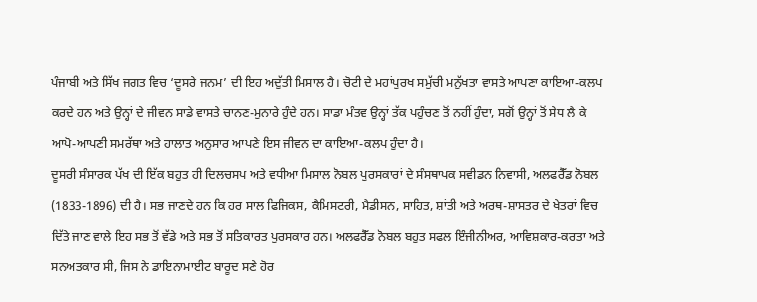ਪੰਜਾਬੀ ਅਤੇ ਸਿੱਖ ਜਗਤ ਵਿਚ ‘ਦੂਸਰੇ ਜਨਮ’ ਦੀ ਇਹ ਅਦੁੱਤੀ ਮਿਸਾਲ ਹੈ। ਚੋਟੀ ਦੇ ਮਹਾਂਪੁਰਖ ਸਮੁੱਚੀ ਮਨੁੱਖਤਾ ਵਾਸਤੇ ਆਪਣਾ ਕਾਇਆ-ਕਲਪ ਕਰਦੇ ਹਨ ਅਤੇ ਉਨ੍ਹਾਂ ਦੇ ਜੀਵਨ ਸਾਡੇ ਵਾਸਤੇ ਚਾਨਣ-ਮੁਨਾਰੇ ਹੁੰਦੇ ਹਨ। ਸਾਡਾ ਮੰਤਵ ਉਨ੍ਹਾਂ ਤੱਕ ਪਹੁੰਚਣ ਤੋਂ ਨਹੀਂ ਹੁੰਦਾ, ਸਗੋਂ ਉਨ੍ਹਾਂ ਤੋਂ ਸੇਧ ਲੈ ਕੇ ਆਪੋ-ਆਪਣੀ ਸਮਰੱਥਾ ਅਤੇ ਹਾਲਾਤ ਅਨੁਸਾਰ ਆਪਣੇ ਇਸ ਜੀਵਨ ਦਾ ਕਾਇਆ-ਕਲਪ ਹੁੰਦਾ ਹੈ।
ਦੂਸਰੀ ਸੰਸਾਰਕ ਪੱਖ ਦੀ ਇੱਕ ਬਹੁਤ ਹੀ ਦਿਲਚਸਪ ਅਤੇ ਵਧੀਆ ਮਿਸਾਲ ਨੋਬਲ ਪੁਰਸਕਾਰਾਂ ਦੇ ਸੰਸਥਾਪਕ ਸਵੀਡਨ ਨਿਵਾਸੀ, ਅਲਫਰੈੱਡ ਨੋਬਲ (1833-1896) ਦੀ ਹੈ। ਸਭ ਜਾਣਦੇ ਹਨ ਕਿ ਹਰ ਸਾਲ ਫਿਜਿਕਸ, ਕੈਮਿਸਟਰੀ, ਮੈਡੀਸਨ, ਸਾਹਿਤ, ਸ਼ਾਂਤੀ ਅਤੇ ਅਰਥ-ਸ਼ਾਸਤਰ ਦੇ ਖੇਤਰਾਂ ਵਿਚ ਦਿੱਤੇ ਜਾਣ ਵਾਲੇ ਇਹ ਸਭ ਤੋਂ ਵੱਡੇ ਅਤੇ ਸਭ ਤੋਂ ਸਤਿਕਾਰਤ ਪੁਰਸਕਾਰ ਹਨ। ਅਲਫਰੈੱਡ ਨੋਬਲ ਬਹੁਤ ਸਫਲ ਇੰਜੀਨੀਅਰ, ਆਵਿਸ਼ਕਾਰ-ਕਰਤਾ ਅਤੇ ਸਨਅਤਕਾਰ ਸੀ, ਜਿਸ ਨੇ ਡਾਇਨਾਮਾਈਟ ਬਾਰੂਦ ਸਣੇ ਹੋਰ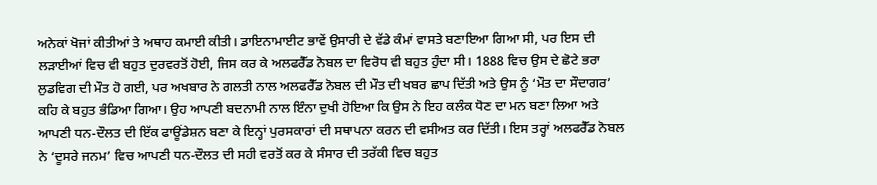ਅਨੇਕਾਂ ਖੋਜਾਂ ਕੀਤੀਆਂ ਤੇ ਅਥਾਹ ਕਮਾਈ ਕੀਤੀ। ਡਾਇਨਾਮਾਈਟ ਭਾਵੇਂ ਉਸਾਰੀ ਦੇ ਵੱਡੇ ਕੰਮਾਂ ਵਾਸਤੇ ਬਣਾਇਆ ਗਿਆ ਸੀ, ਪਰ ਇਸ ਦੀ ਲੜਾਈਆਂ ਵਿਚ ਵੀ ਬਹੁਤ ਦੁਰਵਰਤੋਂ ਹੋਈ, ਜਿਸ ਕਰ ਕੇ ਅਲਫਰੈੱਡ ਨੋਬਲ ਦਾ ਵਿਰੋਧ ਵੀ ਬਹੁਤ ਹੁੰਦਾ ਸੀ। 1888 ਵਿਚ ਉਸ ਦੇ ਛੋਟੇ ਭਰਾ ਲੁਡਵਿਗ ਦੀ ਮੌਤ ਹੋ ਗਈ, ਪਰ ਅਖਬਾਰ ਨੇ ਗਲਤੀ ਨਾਲ ਅਲਫਰੈੱਡ ਨੋਬਲ ਦੀ ਮੌਤ ਦੀ ਖਬਰ ਛਾਪ ਦਿੱਤੀ ਅਤੇ ਉਸ ਨੂੰ ‘ਮੌਤ ਦਾ ਸੌਦਾਗਰ’ ਕਹਿ ਕੇ ਬਹੁਤ ਭੰਡਿਆ ਗਿਆ। ਉਹ ਆਪਣੀ ਬਦਨਾਮੀ ਨਾਲ ਇੰਨਾ ਦੁਖੀ ਹੋਇਆ ਕਿ ਉਸ ਨੇ ਇਹ ਕਲੰਕ ਧੋਣ ਦਾ ਮਨ ਬਣਾ ਲਿਆ ਅਤੇ ਆਪਣੀ ਧਨ-ਦੌਲਤ ਦੀ ਇੱਕ ਫਾਊਂਡੇਸ਼ਨ ਬਣਾ ਕੇ ਇਨ੍ਹਾਂ ਪੁਰਸਕਾਰਾਂ ਦੀ ਸਥਾਪਨਾ ਕਰਨ ਦੀ ਵਸੀਅਤ ਕਰ ਦਿੱਤੀ। ਇਸ ਤਰ੍ਹਾਂ ਅਲਫਰੈੱਡ ਨੋਬਲ ਨੇ ‘ਦੂਸਰੇ ਜਨਮ’ ਵਿਚ ਆਪਣੀ ਧਨ-ਦੌਲਤ ਦੀ ਸਹੀ ਵਰਤੋਂ ਕਰ ਕੇ ਸੰਸਾਰ ਦੀ ਤਰੱਕੀ ਵਿਚ ਬਹੁਤ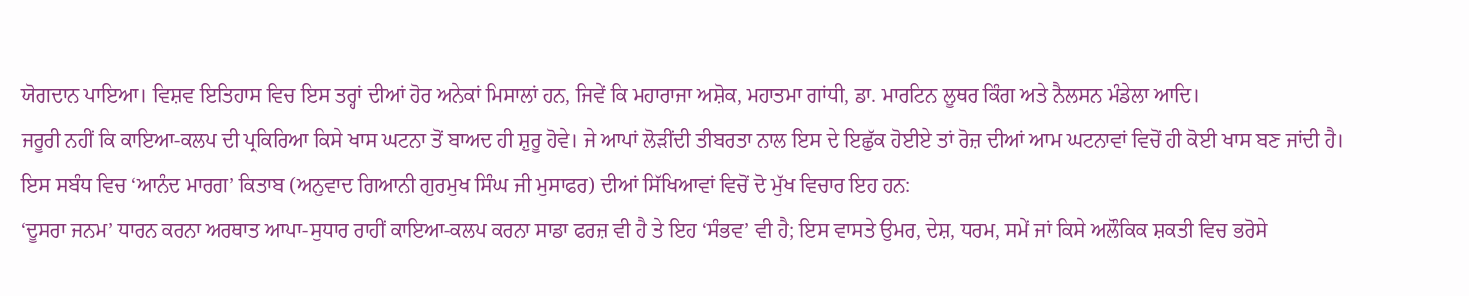ਯੋਗਦਾਨ ਪਾਇਆ। ਵਿਸ਼ਵ ਇਤਿਹਾਸ ਵਿਚ ਇਸ ਤਰ੍ਹਾਂ ਦੀਆਂ ਹੋਰ ਅਨੇਕਾਂ ਮਿਸਾਲਾਂ ਹਨ, ਜਿਵੇਂ ਕਿ ਮਹਾਰਾਜਾ ਅਸ਼ੋਕ, ਮਹਾਤਮਾ ਗਾਂਧੀ, ਡਾ. ਮਾਰਟਿਨ ਲੂਥਰ ਕਿੰਗ ਅਤੇ ਨੈਲਸਨ ਮੰਡੇਲਾ ਆਦਿ।
ਜਰੂਰੀ ਨਹੀਂ ਕਿ ਕਾਇਆ-ਕਲਪ ਦੀ ਪ੍ਰਕਿਰਿਆ ਕਿਸੇ ਖਾਸ ਘਟਨਾ ਤੋਂ ਬਾਅਦ ਹੀ ਸ਼ੁਰੂ ਹੋਵੇ। ਜੇ ਆਪਾਂ ਲੋੜੀਂਦੀ ਤੀਬਰਤਾ ਨਾਲ ਇਸ ਦੇ ਇਛੁੱਕ ਹੋਈਏ ਤਾਂ ਰੋਜ਼ ਦੀਆਂ ਆਮ ਘਟਨਾਵਾਂ ਵਿਚੋਂ ਹੀ ਕੋਈ ਖਾਸ ਬਣ ਜਾਂਦੀ ਹੈ। ਇਸ ਸਬੰਧ ਵਿਚ ‘ਆਨੰਦ ਮਾਰਗ’ ਕਿਤਾਬ (ਅਨੁਵਾਦ ਗਿਆਨੀ ਗੁਰਮੁਖ ਸਿੰਘ ਜੀ ਮੁਸਾਫਰ) ਦੀਆਂ ਸਿੱਖਿਆਵਾਂ ਵਿਚੋਂ ਦੋ ਮੁੱਖ ਵਿਚਾਰ ਇਹ ਹਨ:
‘ਦੂਸਰਾ ਜਨਮ’ ਧਾਰਨ ਕਰਨਾ ਅਰਥਾਤ ਆਪਾ-ਸੁਧਾਰ ਰਾਹੀਂ ਕਾਇਆ-ਕਲਪ ਕਰਨਾ ਸਾਡਾ ਫਰਜ਼ ਵੀ ਹੈ ਤੇ ਇਹ ‘ਸੰਭਵ’ ਵੀ ਹੈ; ਇਸ ਵਾਸਤੇ ਉਮਰ, ਦੇਸ਼, ਧਰਮ, ਸਮੇਂ ਜਾਂ ਕਿਸੇ ਅਲੌਕਿਕ ਸ਼ਕਤੀ ਵਿਚ ਭਰੋਸੇ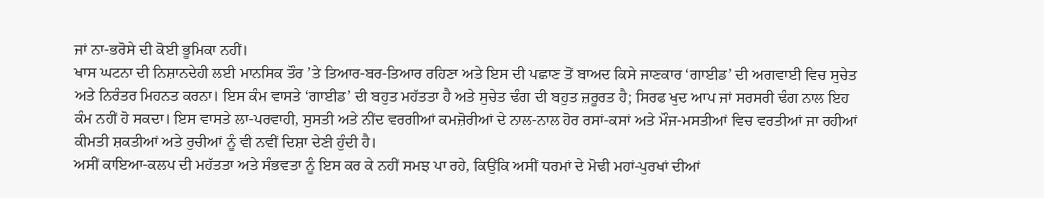ਜਾਂ ਨਾ-ਭਰੋਸੇ ਦੀ ਕੋਈ ਭੂਮਿਕਾ ਨਹੀਂ।
ਖਾਸ ਘਟਨਾ ਦੀ ਨਿਸ਼ਾਨਦੇਹੀ ਲਈ ਮਾਨਸਿਕ ਤੌਰ ’ਤੇ ਤਿਆਰ-ਬਰ-ਤਿਆਰ ਰਹਿਣਾ ਅਤੇ ਇਸ ਦੀ ਪਛਾਣ ਤੋਂ ਬਾਅਦ ਕਿਸੇ ਜਾਣਕਾਰ ‘ਗਾਈਡ’ ਦੀ ਅਗਵਾਈ ਵਿਚ ਸੁਚੇਤ ਅਤੇ ਨਿਰੰਤਰ ਮਿਹਨਤ ਕਰਨਾ। ਇਸ ਕੰਮ ਵਾਸਤੇ ‘ਗਾਈਡ’ ਦੀ ਬਹੁਤ ਮਹੱਤਤਾ ਹੈ ਅਤੇ ਸੁਚੇਤ ਢੰਗ ਦੀ ਬਹੁਤ ਜ਼ਰੂਰਤ ਹੈ; ਸਿਰਫ ਖੁਦ ਆਪ ਜਾਂ ਸਰਸਰੀ ਢੰਗ ਨਾਲ ਇਹ ਕੰਮ ਨਹੀਂ ਹੋ ਸਕਦਾ। ਇਸ ਵਾਸਤੇ ਲਾ-ਪਰਵਾਹੀ, ਸੁਸਤੀ ਅਤੇ ਨੀਂਦ ਵਰਗੀਆਂ ਕਮਜ਼ੋਰੀਆਂ ਦੇ ਨਾਲ-ਨਾਲ ਹੋਰ ਰਸਾਂ-ਕਸਾਂ ਅਤੇ ਮੌਜ-ਮਸਤੀਆਂ ਵਿਚ ਵਰਤੀਆਂ ਜਾ ਰਹੀਆਂ ਕੀਮਤੀ ਸ਼ਕਤੀਆਂ ਅਤੇ ਰੁਚੀਆਂ ਨੂੰ ਵੀ ਨਵੀਂ ਦਿਸ਼ਾ ਦੇਣੀ ਹੁੰਦੀ ਹੈ।
ਅਸੀਂ ਕਾਇਆ-ਕਲਪ ਦੀ ਮਹੱਤਤਾ ਅਤੇ ਸੰਭਵਤਾ ਨੂੰ ਇਸ ਕਰ ਕੇ ਨਹੀਂ ਸਮਝ ਪਾ ਰਹੇ, ਕਿਉਂਕਿ ਅਸੀਂ ਧਰਮਾਂ ਦੇ ਮੋਢੀ ਮਹਾਂ-ਪੁਰਖਾਂ ਦੀਆਂ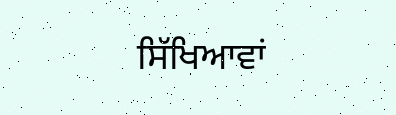ਸਿੱਖਿਆਵਾਂ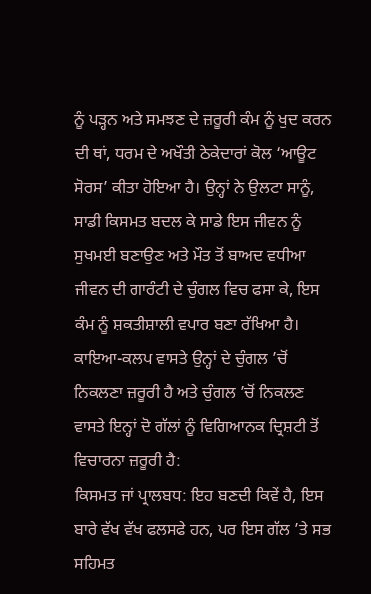ਨੂੰ ਪੜ੍ਹਨ ਅਤੇ ਸਮਝਣ ਦੇ ਜ਼ਰੂਰੀ ਕੰਮ ਨੂੰ ਖੁਦ ਕਰਨ ਦੀ ਥਾਂ, ਧਰਮ ਦੇ ਅਖੌਤੀ ਠੇਕੇਦਾਰਾਂ ਕੋਲ ‘ਆਊਟ ਸੋਰਸ’ ਕੀਤਾ ਹੋਇਆ ਹੈ। ਉਨ੍ਹਾਂ ਨੇ ਉਲਟਾ ਸਾਨੂੰ, ਸਾਡੀ ਕਿਸਮਤ ਬਦਲ ਕੇ ਸਾਡੇ ਇਸ ਜੀਵਨ ਨੂੰ ਸੁਖਮਈ ਬਣਾਉਣ ਅਤੇ ਮੌਤ ਤੋਂ ਬਾਅਦ ਵਧੀਆ ਜੀਵਨ ਦੀ ਗਾਰੰਟੀ ਦੇ ਚੁੰਗਲ ਵਿਚ ਫਸਾ ਕੇ, ਇਸ ਕੰਮ ਨੂੰ ਸ਼ਕਤੀਸ਼ਾਲੀ ਵਪਾਰ ਬਣਾ ਰੱਖਿਆ ਹੈ। ਕਾਇਆ-ਕਲਪ ਵਾਸਤੇ ਉਨ੍ਹਾਂ ਦੇ ਚੁੰਗਲ ’ਚੋਂ ਨਿਕਲਣਾ ਜ਼ਰੂਰੀ ਹੈ ਅਤੇ ਚੁੰਗਲ ’ਚੋਂ ਨਿਕਲਣ ਵਾਸਤੇ ਇਨ੍ਹਾਂ ਦੋ ਗੱਲਾਂ ਨੂੰ ਵਿਗਿਆਨਕ ਦ੍ਰਿਸ਼ਟੀ ਤੋਂ ਵਿਚਾਰਨਾ ਜ਼ਰੂਰੀ ਹੈ:
ਕਿਸਮਤ ਜਾਂ ਪ੍ਰਾਲਬਧ: ਇਹ ਬਣਦੀ ਕਿਵੇਂ ਹੈ, ਇਸ ਬਾਰੇ ਵੱਖ ਵੱਖ ਫਲਸਫੇ ਹਨ, ਪਰ ਇਸ ਗੱਲ ’ਤੇ ਸਭ ਸਹਿਮਤ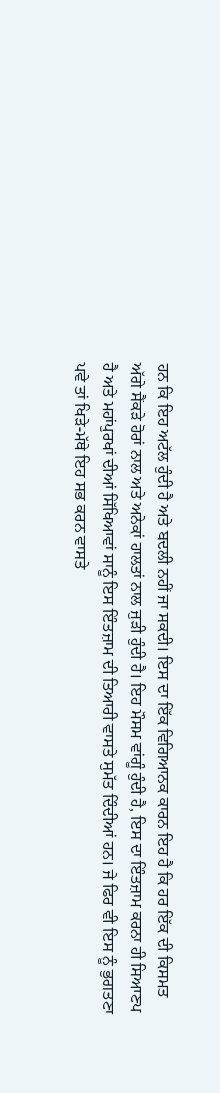ਹਨ ਕਿ ਇਹ ਅਟੱਲ ਹੁੰਦੀ ਹੈ ਅਤੇ ਬਦਲੀ ਨਹੀਂ ਜਾ ਸਕਦੀ। ਇਸ ਦਾ ਇੱਕ ਵਿਗਿਆਨਕ ਕਾਰਨ ਇਹ ਹੈ ਕਿ ਹਰ ਇੱਕ ਦੀ ਕਿਸਮਤ ਅੱਗੇ ਸੈਂਕੜੇ ਹੋਰਾਂ ਨਾਲ ਅਤੇ ਅਨੇਕਾਂ ਹਾਲਤਾਂ ਨਾਲ ਜੁੜੀ ਹੁੰਦੀ ਹੈ। ਇਹ ਮੌਸਮ ਵਾਂਗੂੰ ਹੁੰਦੀ ਹੈ, ਇਸ ਦਾ ਇੰਤਜ਼ਾਮ ਕਰਨਾ ਹੀ ਸਿਆਣਪ ਹੈ ਅਤੇ ਮਹਾਂਪੁਰਖਾਂ ਦੀਆਂ ਸਿੱਖਿਆਵਾਂ ਸਾਨੂੰ ਇਸ ਇੰਤਜ਼ਾਮ ਦੀ ਤਿਆਰੀ ਵਾਸਤੇ ਸੁਮੱਤ ਦਿੰਦੀਆਂ ਹਨ। ਜੇ ਫਿਰ ਵੀ ਇਸ ਨੂੰ ਭੁਗਤਣਾ ਪਵੇ ਤਾਂ ਖਿੜੇ-ਮੱਥੇ ਇਹ ਸਭ ਕਰਨ ਵਾਸਤੇ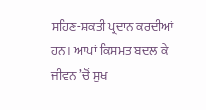ਸਹਿਣ-ਸ਼ਕਤੀ ਪ੍ਰਦਾਨ ਕਰਦੀਆਂ ਹਨ। ਆਪਾਂ ਕਿਸਮਤ ਬਦਲ ਕੇ ਜੀਵਨ ’ਚੋਂ ਸੁਖ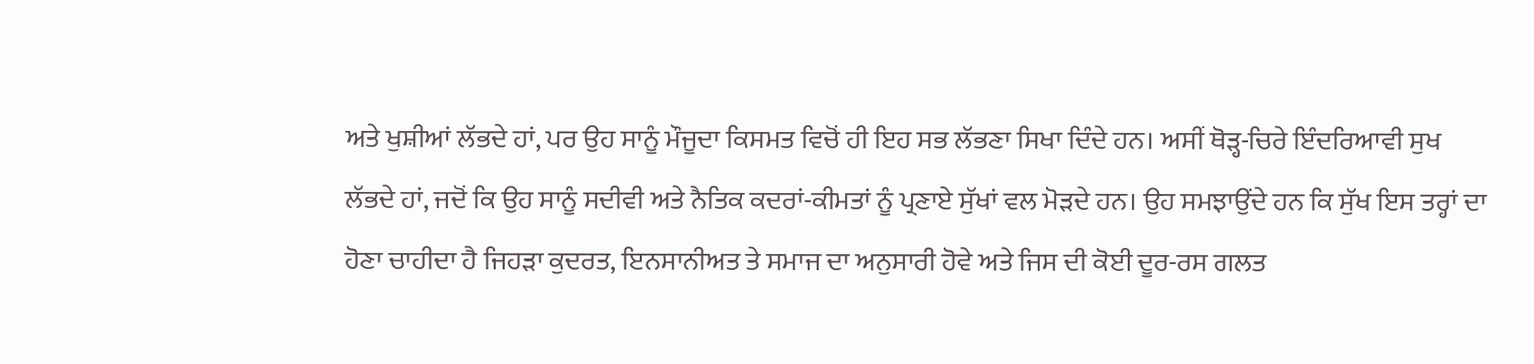ਅਤੇ ਖੁਸ਼ੀਆਂ ਲੱਭਦੇ ਹਾਂ, ਪਰ ਉਹ ਸਾਨੂੰ ਮੌਜੂਦਾ ਕਿਸਮਤ ਵਿਚੋਂ ਹੀ ਇਹ ਸਭ ਲੱਭਣਾ ਸਿਖਾ ਦਿੰਦੇ ਹਨ। ਅਸੀਂ ਥੋੜ੍ਹ-ਚਿਰੇ ਇੰਦਰਿਆਵੀ ਸੁਖ ਲੱਭਦੇ ਹਾਂ, ਜਦੋਂ ਕਿ ਉਹ ਸਾਨੂੰ ਸਦੀਵੀ ਅਤੇ ਨੈਤਿਕ ਕਦਰਾਂ-ਕੀਮਤਾਂ ਨੂੰ ਪ੍ਰਣਾਏ ਸੁੱਖਾਂ ਵਲ ਮੋੜਦੇ ਹਨ। ਉਹ ਸਮਝਾਉਂਦੇ ਹਨ ਕਿ ਸੁੱਖ ਇਸ ਤਰ੍ਹਾਂ ਦਾ ਹੋਣਾ ਚਾਹੀਦਾ ਹੈ ਜਿਹੜਾ ਕੁਦਰਤ, ਇਨਸਾਨੀਅਤ ਤੇ ਸਮਾਜ ਦਾ ਅਨੁਸਾਰੀ ਹੋਵੇ ਅਤੇ ਜਿਸ ਦੀ ਕੋਈ ਦੂਰ-ਰਸ ਗਲਤ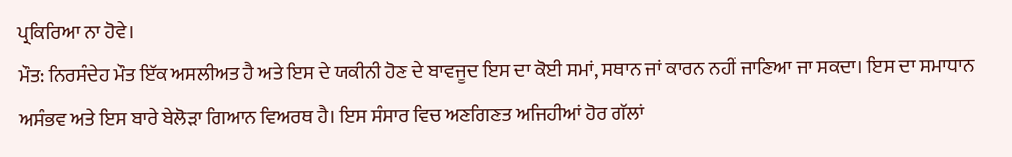ਪ੍ਰਕਿਰਿਆ ਨਾ ਹੋਵੇ।
ਮੌਤ: ਨਿਰਸੰਦੇਹ ਮੌਤ ਇੱਕ ਅਸਲੀਅਤ ਹੈ ਅਤੇ ਇਸ ਦੇ ਯਕੀਨੀ ਹੋਣ ਦੇ ਬਾਵਜੂਦ ਇਸ ਦਾ ਕੋਈ ਸਮਾਂ, ਸਥਾਨ ਜਾਂ ਕਾਰਨ ਨਹੀਂ ਜਾਣਿਆ ਜਾ ਸਕਦਾ। ਇਸ ਦਾ ਸਮਾਧਾਨ ਅਸੰਭਵ ਅਤੇ ਇਸ ਬਾਰੇ ਬੇਲੋੜਾ ਗਿਆਨ ਵਿਅਰਥ ਹੈ। ਇਸ ਸੰਸਾਰ ਵਿਚ ਅਣਗਿਣਤ ਅਜਿਹੀਆਂ ਹੋਰ ਗੱਲਾਂ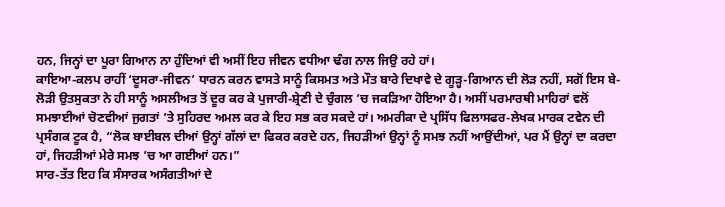ਹਨ, ਜਿਨ੍ਹਾਂ ਦਾ ਪੂਰਾ ਗਿਆਨ ਨਾ ਹੁੰਦਿਆਂ ਵੀ ਅਸੀਂ ਇਹ ਜੀਵਨ ਵਧੀਆ ਢੰਗ ਨਾਲ ਜਿਉ ਰਹੇ ਹਾਂ।
ਕਾਇਆ-ਕਲਪ ਰਾਹੀਂ ‘ਦੂਸਰਾ-ਜੀਵਨ’ ਧਾਰਨ ਕਰਨ ਵਾਸਤੇ ਸਾਨੂੰ ਕਿਸਮਤ ਅਤੇ ਮੌਤ ਬਾਰੇ ਦਿਖਾਵੇ ਦੇ ਗੂੜ੍ਹ-ਗਿਆਨ ਦੀ ਲੋੜ ਨਹੀਂ, ਸਗੋਂ ਇਸ ਬੇ-ਲੋੜੀ ਉਤਸੁਕਤਾ ਨੇ ਹੀ ਸਾਨੂੰ ਅਸਲੀਅਤ ਤੋਂ ਦੂਰ ਕਰ ਕੇ ਪੁਜਾਰੀ-ਸ਼੍ਰੇਣੀ ਦੇ ਚੁੰਗਲ ’ਚ ਜਕੜਿਆ ਹੋਇਆ ਹੈ। ਅਸੀਂ ਪਰਮਾਰਥੀ ਮਾਹਿਰਾਂ ਵਲੋਂ ਸਮਝਾਈਆਂ ਚੋਣਵੀਆਂ ਜੁਗਤਾਂ ’ਤੇ ਸੁਹਿਰਦ ਅਮਲ ਕਰ ਕੇ ਇਹ ਸਭ ਕਰ ਸਕਦੇ ਹਾਂ। ਅਮਰੀਕਾ ਦੇ ਪ੍ਰਸਿੱਧ ਫਿਲਾਸਫਰ-ਲੇਖਕ ਮਾਰਕ ਟਵੇਨ ਦੀ ਪ੍ਰਸੰਗਕ ਟੂਕ ਹੈ, “ਲੋਕ ਬਾਈਬਲ ਦੀਆਂ ਉਨ੍ਹਾਂ ਗੱਲਾਂ ਦਾ ਫਿਕਰ ਕਰਦੇ ਹਨ, ਜਿਹੜੀਆਂ ਉਨ੍ਹਾਂ ਨੂੰ ਸਮਝ ਨਹੀਂ ਆਉਂਦੀਆਂ, ਪਰ ਮੈਂ ਉਨ੍ਹਾਂ ਦਾ ਕਰਦਾ ਹਾਂ, ਜਿਹੜੀਆਂ ਮੇਰੇ ਸਮਝ ’ਚ ਆ ਗਈਆਂ ਹਨ।”
ਸਾਰ-ਤੱਤ ਇਹ ਕਿ ਸੰਸਾਰਕ ਅਸੰਗਤੀਆਂ ਦੇ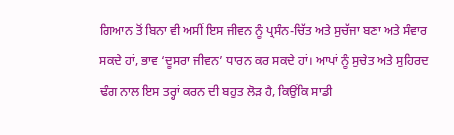ਗਿਆਨ ਤੋਂ ਬਿਨਾ ਵੀ ਅਸੀਂ ਇਸ ਜੀਵਨ ਨੂੰ ਪ੍ਰਸੰਨ-ਚਿੱਤ ਅਤੇ ਸੁਚੱਜਾ ਬਣਾ ਅਤੇ ਸੰਵਾਰ ਸਕਦੇ ਹਾਂ, ਭਾਵ ‘ਦੂਸਰਾ ਜੀਵਨ’ ਧਾਰਨ ਕਰ ਸਕਦੇ ਹਾਂ। ਆਪਾਂ ਨੂੰ ਸੁਚੇਤ ਅਤੇ ਸੁਹਿਰਦ ਢੰਗ ਨਾਲ ਇਸ ਤਰ੍ਹਾਂ ਕਰਨ ਦੀ ਬਹੁਤ ਲੋੜ ਹੈ, ਕਿਉਂਕਿ ਸਾਡੀ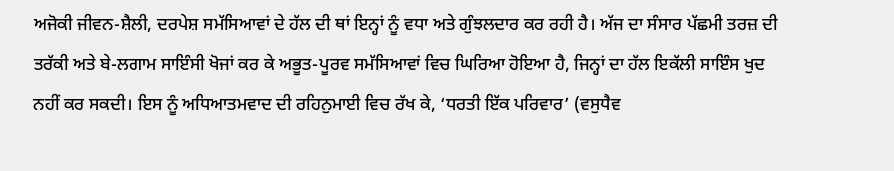ਅਜੋਕੀ ਜੀਵਨ-ਸ਼ੈਲੀ, ਦਰਪੇਸ਼ ਸਮੱਸਿਆਵਾਂ ਦੇ ਹੱਲ ਦੀ ਥਾਂ ਇਨ੍ਹਾਂ ਨੂੰ ਵਧਾ ਅਤੇ ਗੁੰਝਲਦਾਰ ਕਰ ਰਹੀ ਹੈ। ਅੱਜ ਦਾ ਸੰਸਾਰ ਪੱਛਮੀ ਤਰਜ਼ ਦੀ ਤਰੱਕੀ ਅਤੇ ਬੇ-ਲਗਾਮ ਸਾਇੰਸੀ ਖੋਜਾਂ ਕਰ ਕੇ ਅਭੂਤ-ਪੂਰਵ ਸਮੱਸਿਆਵਾਂ ਵਿਚ ਘਿਰਿਆ ਹੋਇਆ ਹੈ, ਜਿਨ੍ਹਾਂ ਦਾ ਹੱਲ ਇਕੱਲੀ ਸਾਇੰਸ ਖੁਦ ਨਹੀਂ ਕਰ ਸਕਦੀ। ਇਸ ਨੂੰ ਅਧਿਆਤਮਵਾਦ ਦੀ ਰਹਿਨੁਮਾਈ ਵਿਚ ਰੱਖ ਕੇ, ‘ਧਰਤੀ ਇੱਕ ਪਰਿਵਾਰ’ (ਵਸੁਧੈਵ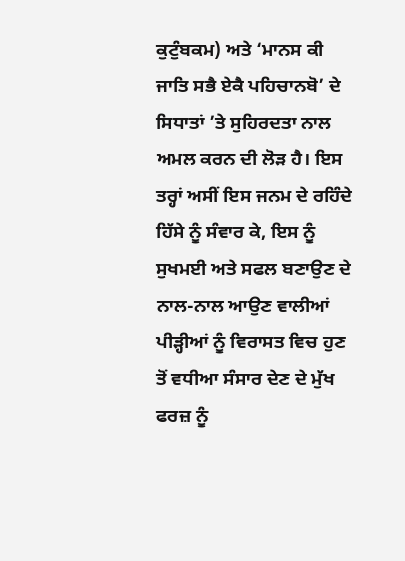ਕੁਟੁੰਬਕਮ) ਅਤੇ ‘ਮਾਨਸ ਕੀ ਜਾਤਿ ਸਭੈ ਏਕੈ ਪਹਿਚਾਨਬੋ’ ਦੇ ਸਿਧਾਤਾਂ ’ਤੇ ਸੁਹਿਰਦਤਾ ਨਾਲ ਅਮਲ ਕਰਨ ਦੀ ਲੋੜ ਹੈ। ਇਸ ਤਰ੍ਹਾਂ ਅਸੀਂ ਇਸ ਜਨਮ ਦੇ ਰਹਿੰਦੇ ਹਿੱਸੇ ਨੂੰ ਸੰਵਾਰ ਕੇ, ਇਸ ਨੂੰ ਸੁਖਮਈ ਅਤੇ ਸਫਲ ਬਣਾਉਣ ਦੇ ਨਾਲ-ਨਾਲ ਆਉਣ ਵਾਲੀਆਂ ਪੀੜ੍ਹੀਆਂ ਨੂੰ ਵਿਰਾਸਤ ਵਿਚ ਹੁਣ ਤੋਂ ਵਧੀਆ ਸੰਸਾਰ ਦੇਣ ਦੇ ਮੁੱਖ ਫਰਜ਼ ਨੂੰ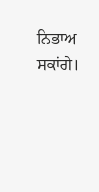ਨਿਭਾਅ ਸਕਾਂਗੇ।